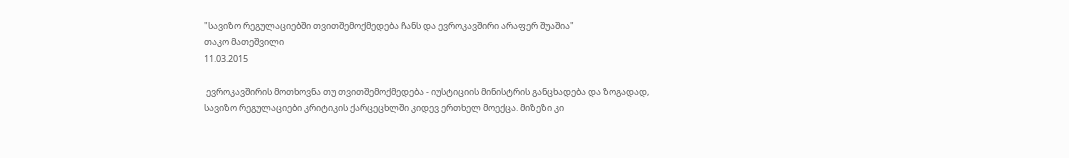"სავიზო რეგულაციებში თვითშემოქმედება ჩანს და ევროკავშირი არაფერ შუაშია"
თაკო მათეშვილი
11.03.2015

 ევროკავშირის მოთხოვნა თუ თვითშემოქმედება - იუსტიციის მინისტრის განცხადება და ზოგადად, სავიზო რეგულაციები კრიტიკის ქარცეცხლში კიდევ ერთხელ მოექცა. მიზეზი კი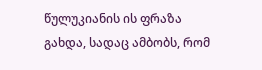წულუკიანის ის ფრაზა გახდა, სადაც ამბობს, რომ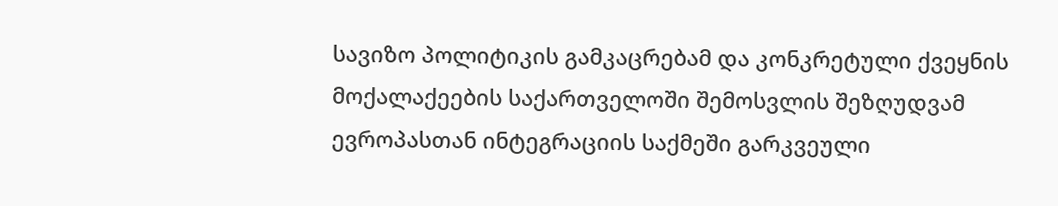სავიზო პოლიტიკის გამკაცრებამ და კონკრეტული ქვეყნის მოქალაქეების საქართველოში შემოსვლის შეზღუდვამ ევროპასთან ინტეგრაციის საქმეში გარკვეული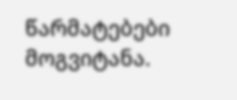წარმატებები მოგვიტანა.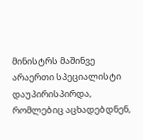მინისტრს მაშინვე არაერთი სპეციალისტი დაუპირისპირდა, რომლებიც აცხადებდნენ,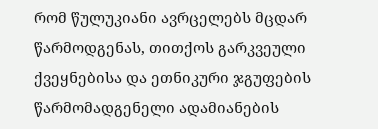რომ წულუკიანი ავრცელებს მცდარ წარმოდგენას, თითქოს გარკვეული ქვეყნებისა და ეთნიკური ჯგუფების წარმომადგენელი ადამიანების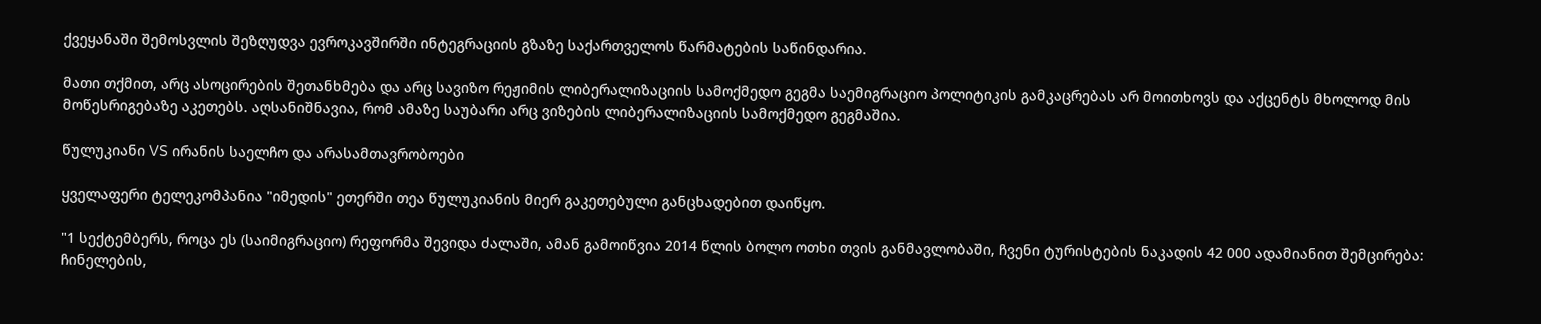ქვეყანაში შემოსვლის შეზღუდვა ევროკავშირში ინტეგრაციის გზაზე საქართველოს წარმატების საწინდარია.

მათი თქმით, არც ასოცირების შეთანხმება და არც სავიზო რეჟიმის ლიბერალიზაციის სამოქმედო გეგმა საემიგრაციო პოლიტიკის გამკაცრებას არ მოითხოვს და აქცენტს მხოლოდ მის მოწესრიგებაზე აკეთებს. აღსანიშნავია, რომ ამაზე საუბარი არც ვიზების ლიბერალიზაციის სამოქმედო გეგმაშია.

წულუკიანი VS ირანის საელჩო და არასამთავრობოები

ყველაფერი ტელეკომპანია "იმედის" ეთერში თეა წულუკიანის მიერ გაკეთებული განცხადებით დაიწყო.

"1 სექტემბერს, როცა ეს (საიმიგრაციო) რეფორმა შევიდა ძალაში, ამან გამოიწვია 2014 წლის ბოლო ოთხი თვის განმავლობაში, ჩვენი ტურისტების ნაკადის 42 000 ადამიანით შემცირება: ჩინელების,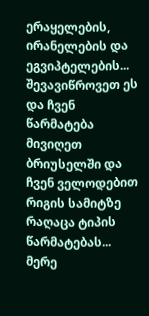ერაყელების, ირანელების და ეგვიპტელების... შევავიწროვეთ ეს და ჩვენ წარმატება მივიღეთ ბრიუსელში და ჩვენ ველოდებით რიგის სამიტზე რაღაცა ტიპის წარმატებას... მერე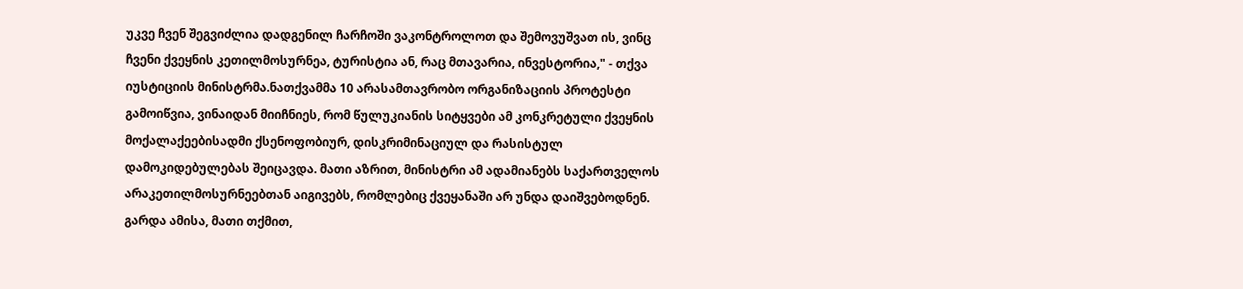უკვე ჩვენ შეგვიძლია დადგენილ ჩარჩოში ვაკონტროლოთ და შემოვუშვათ ის, ვინც ჩვენი ქვეყნის კეთილმოსურნეა, ტურისტია ან, რაც მთავარია, ინვესტორია," - თქვა იუსტიციის მინისტრმა.ნათქვამმა 10 არასამთავრობო ორგანიზაციის პროტესტი გამოიწვია, ვინაიდან მიიჩნიეს, რომ წულუკიანის სიტყვები ამ კონკრეტული ქვეყნის მოქალაქეებისადმი ქსენოფობიურ, დისკრიმინაციულ და რასისტულ დამოკიდებულებას შეიცავდა. მათი აზრით, მინისტრი ამ ადამიანებს საქართველოს არაკეთილმოსურნეებთან აიგივებს, რომლებიც ქვეყანაში არ უნდა დაიშვებოდნენ. გარდა ამისა, მათი თქმით,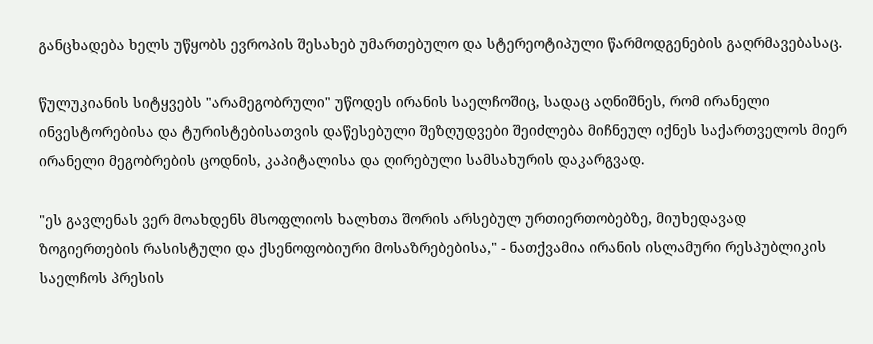განცხადება ხელს უწყობს ევროპის შესახებ უმართებულო და სტერეოტიპული წარმოდგენების გაღრმავებასაც.

წულუკიანის სიტყვებს "არამეგობრული" უწოდეს ირანის საელჩოშიც, სადაც აღნიშნეს, რომ ირანელი ინვესტორებისა და ტურისტებისათვის დაწესებული შეზღუდვები შეიძლება მიჩნეულ იქნეს საქართველოს მიერ ირანელი მეგობრების ცოდნის, კაპიტალისა და ღირებული სამსახურის დაკარგვად.

"ეს გავლენას ვერ მოახდენს მსოფლიოს ხალხთა შორის არსებულ ურთიერთობებზე, მიუხედავად ზოგიერთების რასისტული და ქსენოფობიური მოსაზრებებისა," - ნათქვამია ირანის ისლამური რესპუბლიკის საელჩოს პრესის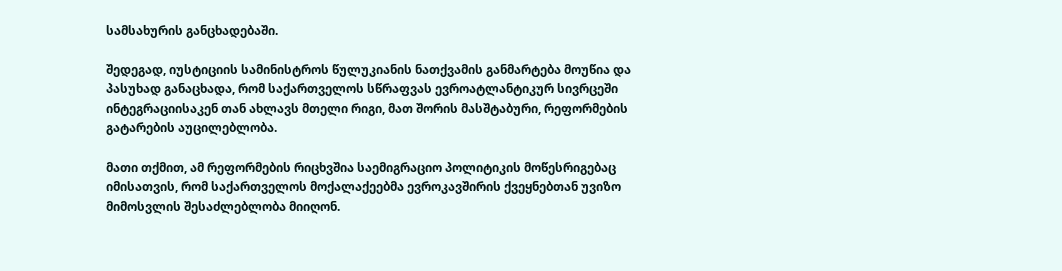სამსახურის განცხადებაში.

შედეგად, იუსტიციის სამინისტროს წულუკიანის ნათქვამის განმარტება მოუწია და პასუხად განაცხადა, რომ საქართველოს სწრაფვას ევროატლანტიკურ სივრცეში ინტეგრაციისაკენ თან ახლავს მთელი რიგი, მათ შორის მასშტაბური, რეფორმების გატარების აუცილებლობა.

მათი თქმით, ამ რეფორმების რიცხვშია საემიგრაციო პოლიტიკის მოწესრიგებაც იმისათვის, რომ საქართველოს მოქალაქეებმა ევროკავშირის ქვეყნებთან უვიზო მიმოსვლის შესაძლებლობა მიიღონ.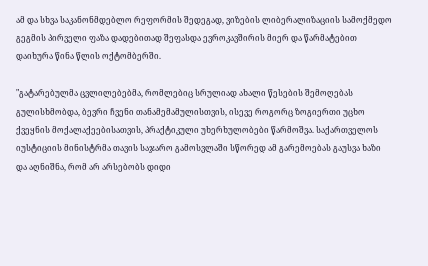ამ და სხვა საკანონმდებლო რეფორმის შედეგად, ვიზების ლიბერალიზაციის სამოქმედო გეგმის პირველი ფაზა დადებითად შეფასდა ევროკავშირის მიერ და წარმატებით დაიხურა წინა წლის ოქტომბერში.

"გატარებულმა ცვლილებებმა, რომლებიც სრულიად ახალი წესების შემოღებას გულისხმობდა, ბევრი ჩვენი თანამემამულისთვის, ისევე როგორც ზოგიერთი უცხო ქვეყნის მოქალაქეებისათვის, პრაქტიკული უხერხულობები წარმოშვა. საქართველოს იუსტიციის მინისტრმა თავის საჯარო გამოსვლაში სწორედ ამ გარემოებას გაუსვა ხაზი და აღნიშნა, რომ არ არსებობს დიდი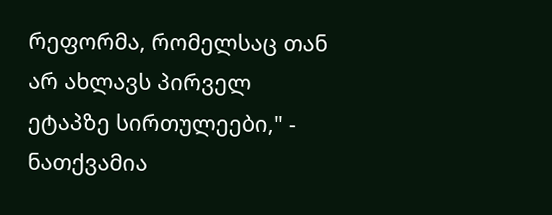რეფორმა, რომელსაც თან არ ახლავს პირველ ეტაპზე სირთულეები," - ნათქვამია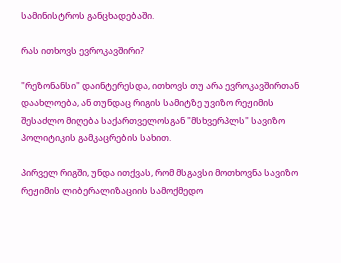სამინისტროს განცხადებაში.

რას ითხოვს ევროკავშირი?

"რეზონანსი" დაინტერესდა, ითხოვს თუ არა ევროკავშირთან დაახლოება, ან თუნდაც რიგის სამიტზე უვიზო რეჟიმის შესაძლო მიღება საქართველოსგან "მსხვერპლს" სავიზო პოლიტიკის გამკაცრების სახით.

პირველ რიგში, უნდა ითქვას, რომ მსგავსი მოთხოვნა სავიზო რეჟიმის ლიბერალიზაციის სამოქმედო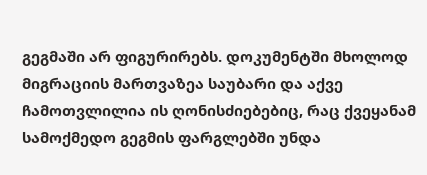გეგმაში არ ფიგურირებს. დოკუმენტში მხოლოდ მიგრაციის მართვაზეა საუბარი და აქვე ჩამოთვლილია ის ღონისძიებებიც, რაც ქვეყანამ სამოქმედო გეგმის ფარგლებში უნდა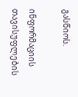გასწიოს.

ინფორმაციის თავისუფლების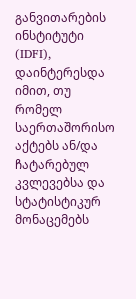განვითარების ინსტიტუტი (IDFI), დაინტერესდა იმით, თუ რომელ საერთაშორისო აქტებს ან/და ჩატარებულ კვლევებსა და სტატისტიკურ მონაცემებს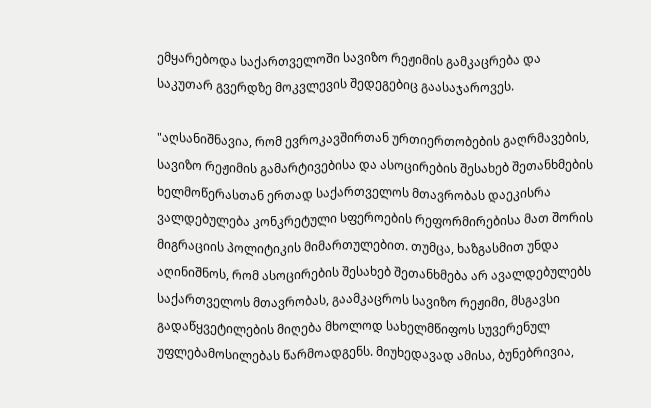ემყარებოდა საქართველოში სავიზო რეჟიმის გამკაცრება და საკუთარ გვერდზე მოკვლევის შედეგებიც გაასაჯაროვეს.

"აღსანიშნავია, რომ ევროკავშირთან ურთიერთობების გაღრმავების, სავიზო რეჟიმის გამარტივებისა და ასოცირების შესახებ შეთანხმების ხელმოწერასთან ერთად საქართველოს მთავრობას დაეკისრა ვალდებულება კონკრეტული სფეროების რეფორმირებისა მათ შორის მიგრაციის პოლიტიკის მიმართულებით. თუმცა, ხაზგასმით უნდა აღინიშნოს, რომ ასოცირების შესახებ შეთანხმება არ ავალდებულებს საქართველოს მთავრობას, გაამკაცროს სავიზო რეჟიმი, მსგავსი გადაწყვეტილების მიღება მხოლოდ სახელმწიფოს სუვერენულ უფლებამოსილებას წარმოადგენს. მიუხედავად ამისა, ბუნებრივია,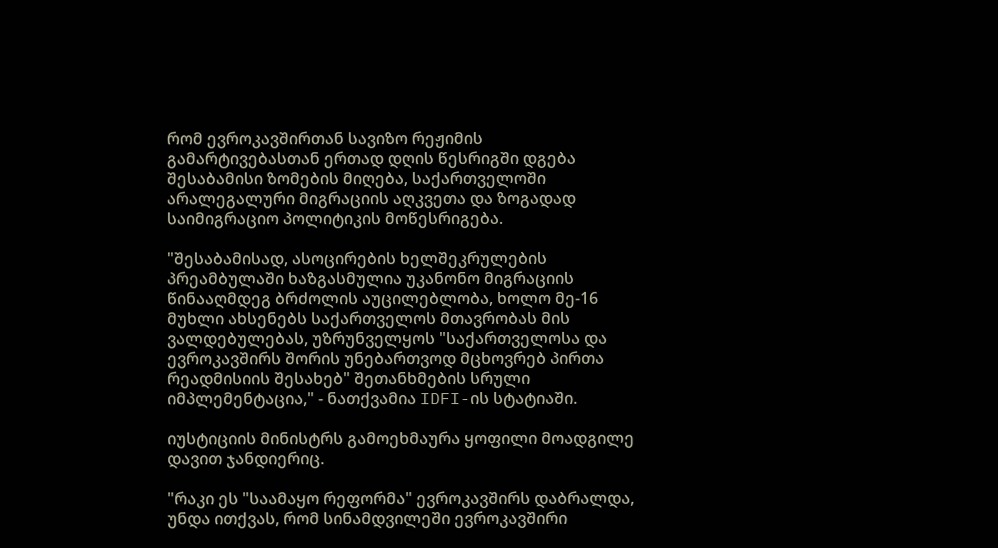რომ ევროკავშირთან სავიზო რეჟიმის გამარტივებასთან ერთად დღის წესრიგში დგება შესაბამისი ზომების მიღება, საქართველოში არალეგალური მიგრაციის აღკვეთა და ზოგადად საიმიგრაციო პოლიტიკის მოწესრიგება.

"შესაბამისად, ასოცირების ხელშეკრულების პრეამბულაში ხაზგასმულია უკანონო მიგრაციის წინააღმდეგ ბრძოლის აუცილებლობა, ხოლო მე-16 მუხლი ახსენებს საქართველოს მთავრობას მის ვალდებულებას, უზრუნველყოს "საქართველოსა და ევროკავშირს შორის უნებართვოდ მცხოვრებ პირთა რეადმისიის შესახებ" შეთანხმების სრული იმპლემენტაცია," - ნათქვამია IDFI-ის სტატიაში.

იუსტიციის მინისტრს გამოეხმაურა ყოფილი მოადგილე დავით ჯანდიერიც.

"რაკი ეს "საამაყო რეფორმა" ევროკავშირს დაბრალდა, უნდა ითქვას, რომ სინამდვილეში ევროკავშირი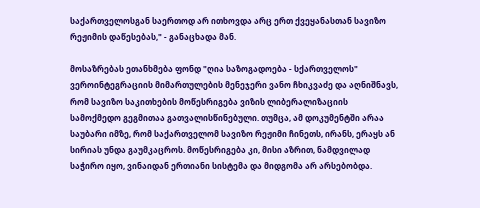საქართველოსგან საერთოდ არ ითხოვდა არც ერთ ქვეყანასთან სავიზო რეჟიმის დაწესებას," - განაცხადა მან.

მოსაზრებას ეთანხმება ფონდ "ღია საზოგადოება - სქართველოს" ვეროინტეგრაციის მიმართულების მენეჯერი ვანო ჩხიკვაძე და აღნიშნავს, რომ სავიზო საკითხების მოწესრიგება ვიზის ლიბერალიზაციის სამოქმედო გეგმითაა გათვალისწინებული. თუმცა, ამ დოკუმენტში არაა საუბარი იმზე, რომ საქართველომ სავიზო რეჟიმი ჩინეთს, ირანს, ერაყს ან სირიას უნდა გაუმკაცროს. მოწესრიგება კი, მისი აზრით, ნამდვილად საჭირო იყო, ვინაიდან ერთიანი სისტემა და მიდგომა არ არსებობდა.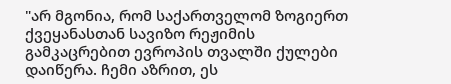"არ მგონია, რომ საქართველომ ზოგიერთ ქვეყანასთან სავიზო რეჟიმის გამკაცრებით ევროპის თვალში ქულები დაიწერა. ჩემი აზრით, ეს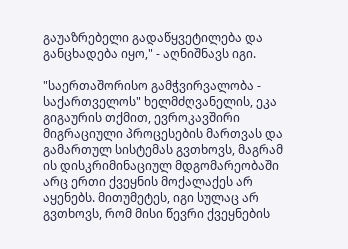გაუაზრებელი გადაწყვეტილება და განცხადება იყო," - აღნიშნავს იგი.

"საერთაშორისო გამჭვირვალობა - საქართველოს" ხელმძღვანელის, ეკა გიგაურის თქმით, ევროკავშირი მიგრაციული პროცესების მართვას და გამართულ სისტემას გვთხოვს, მაგრამ ის დისკრიმინაციულ მდგომარეობაში არც ერთი ქვეყნის მოქალაქეს არ აყენებს. მითუმეტეს, იგი სულაც არ გვთხოვს, რომ მისი წევრი ქვეყნების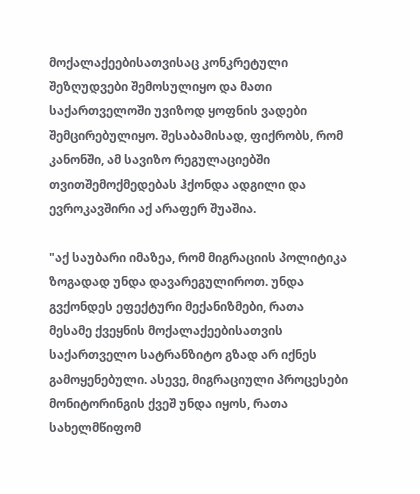მოქალაქეებისათვისაც კონკრეტული შეზღუდვები შემოსულიყო და მათი საქართველოში უვიზოდ ყოფნის ვადები შემცირებულიყო. შესაბამისად, ფიქრობს, რომ კანონში, ამ სავიზო რეგულაციებში თვითშემოქმედებას ჰქონდა ადგილი და ევროკავშირი აქ არაფერ შუაშია.

"აქ საუბარი იმაზეა, რომ მიგრაციის პოლიტიკა ზოგადად უნდა დავარეგულიროთ. უნდა გვქონდეს ეფექტური მექანიზმები, რათა მესამე ქვეყნის მოქალაქეებისათვის საქართველო სატრანზიტო გზად არ იქნეს გამოყენებული. ასევე, მიგრაციული პროცესები მონიტორინგის ქვეშ უნდა იყოს, რათა სახელმწიფომ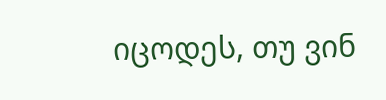იცოდეს, თუ ვინ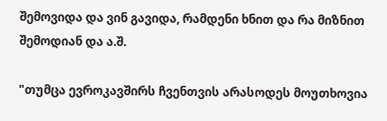შემოვიდა და ვინ გავიდა, რამდენი ხნით და რა მიზნით შემოდიან და ა.შ.

"თუმცა ევროკავშირს ჩვენთვის არასოდეს მოუთხოვია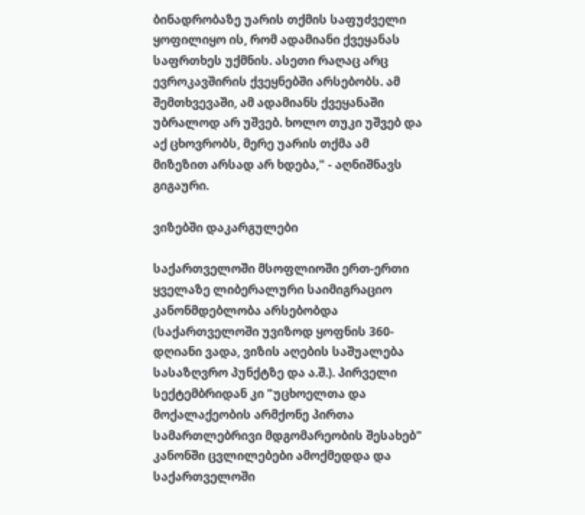ბინადრობაზე უარის თქმის საფუძველი ყოფილიყო ის, რომ ადამიანი ქვეყანას საფრთხეს უქმნის. ასეთი რაღაც არც ევროკავშირის ქვეყნებში არსებობს. ამ შემთხვევაში, ამ ადამიანს ქვეყანაში უბრალოდ არ უშვებ. ხოლო თუკი უშვებ და აქ ცხოვრობს, მერე უარის თქმა ამ მიზეზით არსად არ ხდება," - აღნიშნავს გიგაური.

ვიზებში დაკარგულები

საქართველოში მსოფლიოში ერთ-ერთი ყველაზე ლიბერალური საიმიგრაციო კანონმდებლობა არსებობდა (საქართველოში უვიზოდ ყოფნის 360-დღიანი ვადა, ვიზის აღების საშუალება სასაზღვრო პუნქტზე და ა.შ.). პირველი სექტემბრიდან კი "უცხოელთა და მოქალაქეობის არმქონე პირთა სამართლებრივი მდგომარეობის შესახებ" კანონში ცვლილებები ამოქმედდა და საქართველოში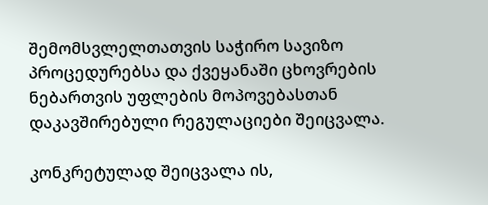შემომსვლელთათვის საჭირო სავიზო პროცედურებსა და ქვეყანაში ცხოვრების ნებართვის უფლების მოპოვებასთან დაკავშირებული რეგულაციები შეიცვალა.

კონკრეტულად შეიცვალა ის,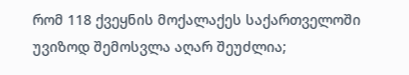რომ 118 ქვეყნის მოქალაქეს საქართველოში უვიზოდ შემოსვლა აღარ შეუძლია;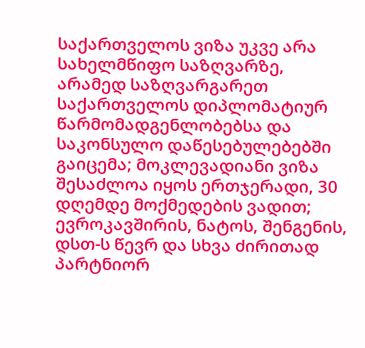საქართველოს ვიზა უკვე არა სახელმწიფო საზღვარზე, არამედ საზღვარგარეთ საქართველოს დიპლომატიურ წარმომადგენლობებსა და საკონსულო დაწესებულებებში გაიცემა; მოკლევადიანი ვიზა შესაძლოა იყოს ერთჯერადი, 30 დღემდე მოქმედების ვადით; ევროკავშირის, ნატოს, შენგენის, დსთ-ს წევრ და სხვა ძირითად პარტნიორ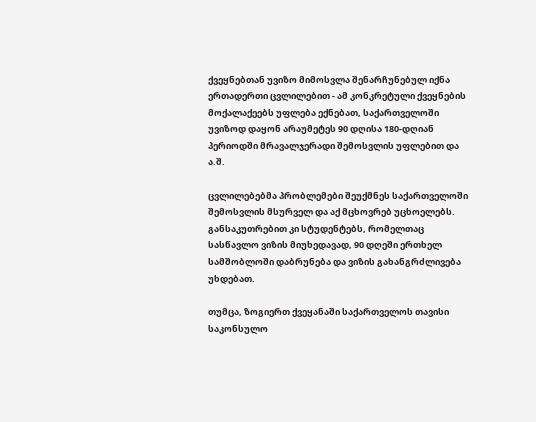ქვეყნებთან უვიზო მიმოსვლა შენარჩუნებულ იქნა ერთადერთი ცვლილებით - ამ კონკრეტული ქვეყნების მოქალაქეებს უფლება ექნებათ, საქართველოში უვიზოდ დაყონ არაუმეტეს 90 დღისა 180-დღიან პერიოდში მრავალჯერადი შემოსვლის უფლებით და ა.შ.

ცვლილებებმა პრობლემები შეუქმნეს საქართველოში შემოსვლის მსურველ და აქ მცხოვრებ უცხოელებს. განსაკუთრებით კი სტუდენტებს, რომელთაც სასწავლო ვიზის მიუხედავად, 90 დღეში ერთხელ სამშობლოში დაბრუნება და ვიზის გახანგრძლივება უხდებათ.

თუმცა, ზოგიერთ ქვეყანაში საქართველოს თავისი საკონსულო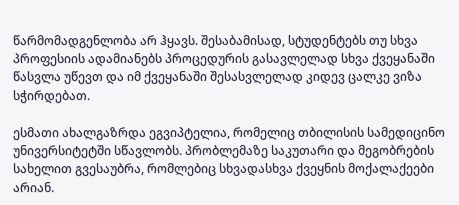წარმომადგენლობა არ ჰყავს. შესაბამისად, სტუდენტებს თუ სხვა პროფესიის ადამიანებს პროცედურის გასავლელად სხვა ქვეყანაში წასვლა უწევთ და იმ ქვეყანაში შესასვლელად კიდევ ცალკე ვიზა სჭირდებათ.

ესმათი ახალგაზრდა ეგვიპტელია, რომელიც თბილისის სამედიცინო უნივერსიტეტში სწავლობს. პრობლემაზე საკუთარი და მეგობრების სახელით გვესაუბრა, რომლებიც სხვადასხვა ქვეყნის მოქალაქეები არიან.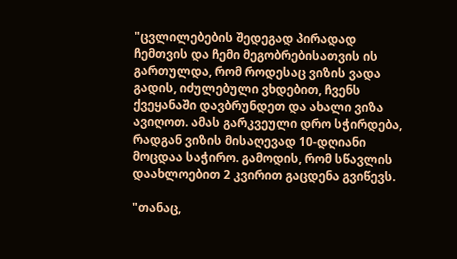"ცვლილებების შედეგად პირადად ჩემთვის და ჩემი მეგობრებისათვის ის გართულდა, რომ როდესაც ვიზის ვადა გადის, იძულებული ვხდებით, ჩვენს ქვეყანაში დავბრუნდეთ და ახალი ვიზა ავიღოთ. ამას გარკვეული დრო სჭირდება, რადგან ვიზის მისაღევად 10-დღიანი მოცდაა საჭირო. გამოდის, რომ სწავლის დაახლოებით 2 კვირით გაცდენა გვიწევს.

"თანაც,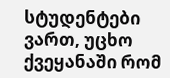სტუდენტები ვართ, უცხო ქვეყანაში რომ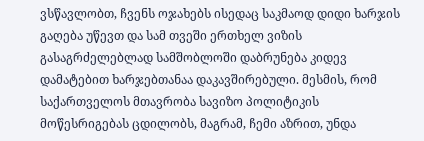ვსწავლობთ, ჩვენს ოჯახებს ისედაც საკმაოდ დიდი ხარჯის გაღება უწევთ და სამ თვეში ერთხელ ვიზის გასაგრძელებლად სამშობლოში დაბრუნება კიდევ დამატებით ხარჯებთანაა დაკავშირებული. მესმის, რომ საქართველოს მთავრობა სავიზო პოლიტიკის მოწესრიგებას ცდილობს, მაგრამ, ჩემი აზრით, უნდა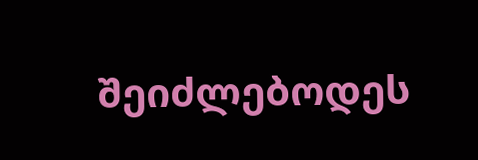შეიძლებოდეს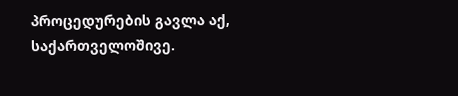პროცედურების გავლა აქ, საქართველოშივე.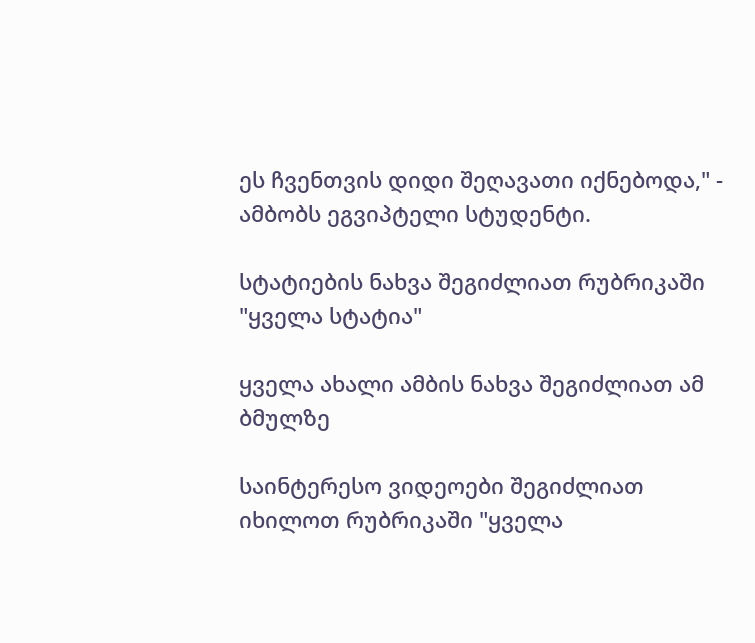ეს ჩვენთვის დიდი შეღავათი იქნებოდა," - ამბობს ეგვიპტელი სტუდენტი.

სტატიების ნახვა შეგიძლიათ რუბრიკაში "ყველა სტატია"

ყველა ახალი ამბის ნახვა შეგიძლიათ ამ ბმულზე

საინტერესო ვიდეოები შეგიძლიათ იხილოთ რუბრიკაში "ყველა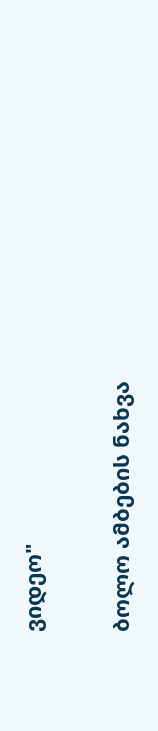ვიდეო"

ბოლო ამბების ნახვა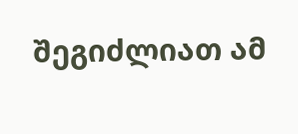შეგიძლიათ ამ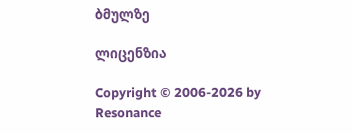ბმულზე

ლიცენზია

Copyright © 2006-2026 by Resonance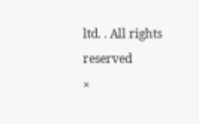ltd. . All rights reserved
×